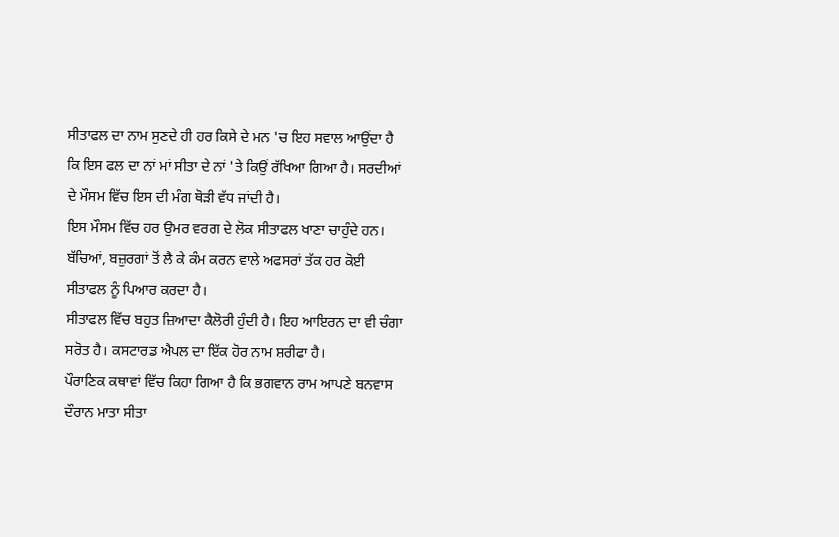ਸੀਤਾਫਲ ਦਾ ਨਾਮ ਸੁਣਦੇ ਹੀ ਹਰ ਕਿਸੇ ਦੇ ਮਨ 'ਚ ਇਹ ਸਵਾਲ ਆਉਂਦਾ ਹੈ ਕਿ ਇਸ ਫਲ ਦਾ ਨਾਂ ਮਾਂ ਸੀਤਾ ਦੇ ਨਾਂ 'ਤੇ ਕਿਉਂ ਰੱਖਿਆ ਗਿਆ ਹੈ। ਸਰਦੀਆਂ ਦੇ ਮੌਸਮ ਵਿੱਚ ਇਸ ਦੀ ਮੰਗ ਥੋੜੀ ਵੱਧ ਜਾਂਦੀ ਹੈ।
ਇਸ ਮੌਸਮ ਵਿੱਚ ਹਰ ਉਮਰ ਵਰਗ ਦੇ ਲੋਕ ਸੀਤਾਫਲ ਖਾਣਾ ਚਾਹੁੰਦੇ ਹਨ। ਬੱਚਿਆਂ, ਬਜ਼ੁਰਗਾਂ ਤੋਂ ਲੈ ਕੇ ਕੰਮ ਕਰਨ ਵਾਲੇ ਅਫਸਰਾਂ ਤੱਕ ਹਰ ਕੋਈ ਸੀਤਾਫਲ ਨੂੰ ਪਿਆਰ ਕਰਦਾ ਹੈ।
ਸੀਤਾਫਲ ਵਿੱਚ ਬਹੁਤ ਜ਼ਿਆਦਾ ਕੈਲੋਰੀ ਹੁੰਦੀ ਹੈ। ਇਹ ਆਇਰਨ ਦਾ ਵੀ ਚੰਗਾ ਸਰੋਤ ਹੈ। ਕਸਟਾਰਡ ਐਪਲ ਦਾ ਇੱਕ ਹੋਰ ਨਾਮ ਸ਼ਰੀਫਾ ਹੈ।
ਪੌਰਾਣਿਕ ਕਥਾਵਾਂ ਵਿੱਚ ਕਿਹਾ ਗਿਆ ਹੈ ਕਿ ਭਗਵਾਨ ਰਾਮ ਆਪਣੇ ਬਨਵਾਸ ਦੌਰਾਨ ਮਾਤਾ ਸੀਤਾ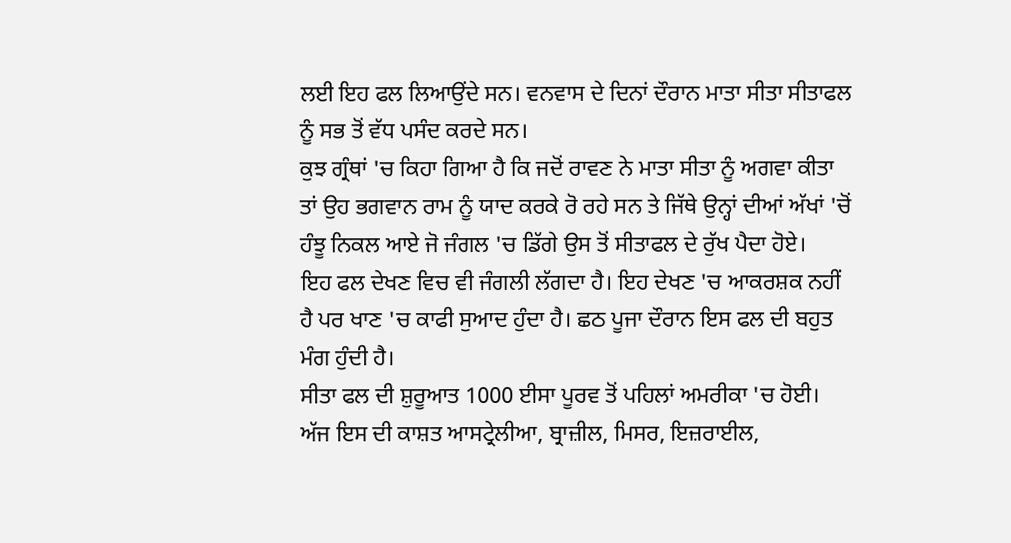ਲਈ ਇਹ ਫਲ ਲਿਆਉਂਦੇ ਸਨ। ਵਨਵਾਸ ਦੇ ਦਿਨਾਂ ਦੌਰਾਨ ਮਾਤਾ ਸੀਤਾ ਸੀਤਾਫਲ ਨੂੰ ਸਭ ਤੋਂ ਵੱਧ ਪਸੰਦ ਕਰਦੇ ਸਨ।
ਕੁਝ ਗ੍ਰੰਥਾਂ 'ਚ ਕਿਹਾ ਗਿਆ ਹੈ ਕਿ ਜਦੋਂ ਰਾਵਣ ਨੇ ਮਾਤਾ ਸੀਤਾ ਨੂੰ ਅਗਵਾ ਕੀਤਾ ਤਾਂ ਉਹ ਭਗਵਾਨ ਰਾਮ ਨੂੰ ਯਾਦ ਕਰਕੇ ਰੋ ਰਹੇ ਸਨ ਤੇ ਜਿੱਥੇ ਉਨ੍ਹਾਂ ਦੀਆਂ ਅੱਖਾਂ 'ਚੋਂ ਹੰਝੂ ਨਿਕਲ ਆਏ ਜੋ ਜੰਗਲ 'ਚ ਡਿੱਗੇ ਉਸ ਤੋਂ ਸੀਤਾਫਲ ਦੇ ਰੁੱਖ ਪੈਦਾ ਹੋਏ।
ਇਹ ਫਲ ਦੇਖਣ ਵਿਚ ਵੀ ਜੰਗਲੀ ਲੱਗਦਾ ਹੈ। ਇਹ ਦੇਖਣ 'ਚ ਆਕਰਸ਼ਕ ਨਹੀਂ ਹੈ ਪਰ ਖਾਣ 'ਚ ਕਾਫੀ ਸੁਆਦ ਹੁੰਦਾ ਹੈ। ਛਠ ਪੂਜਾ ਦੌਰਾਨ ਇਸ ਫਲ ਦੀ ਬਹੁਤ ਮੰਗ ਹੁੰਦੀ ਹੈ।
ਸੀਤਾ ਫਲ ਦੀ ਸ਼ੁਰੂਆਤ 1000 ਈਸਾ ਪੂਰਵ ਤੋਂ ਪਹਿਲਾਂ ਅਮਰੀਕਾ 'ਚ ਹੋਈ। ਅੱਜ ਇਸ ਦੀ ਕਾਸ਼ਤ ਆਸਟ੍ਰੇਲੀਆ, ਬ੍ਰਾਜ਼ੀਲ, ਮਿਸਰ, ਇਜ਼ਰਾਈਲ,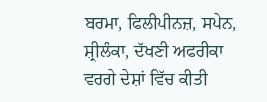ਬਰਮਾ, ਫਿਲੀਪੀਨਜ਼, ਸਪੇਨ, ਸ਼੍ਰੀਲੰਕਾ, ਦੱਖਣੀ ਅਫਰੀਕਾ ਵਰਗੇ ਦੇਸ਼ਾਂ ਵਿੱਚ ਕੀਤੀ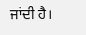ਜਾਂਦੀ ਹੈ।